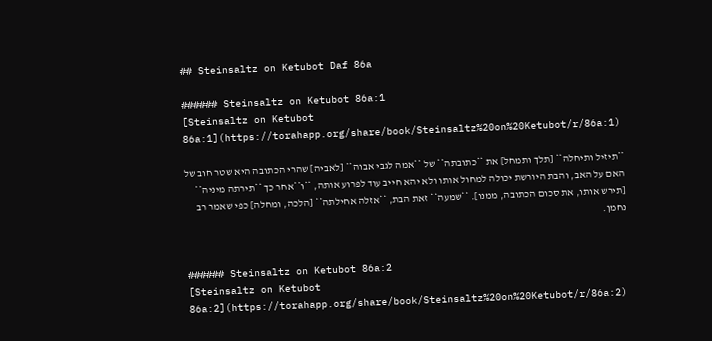## Steinsaltz on Ketubot Daf 86a

###### Steinsaltz on Ketubot 86a:1
[Steinsaltz on Ketubot 86a:1](https://torahapp.org/share/book/Steinsaltz%20on%20Ketubot/r/86a:1)

**תיזיל ותיחלה** [תלך ותמחל] את **כתובתה** של **אמה לגבי אבוה** [לאביה] שהרי הכתובה היא שטר חוב של האם על האב, והבת היורשת יכולה למחול אותו ולא יהא חייב עוד לפרוע אותה, **ו**אחר כך **תירתה מיניה** [תירש אותו, את סכום הכתובה, ממנו]. **שמעה** זאת הבת, **אזלה אחילתה** [הלכה, ומחלה] כפי שאמר רב נחמן.


###### Steinsaltz on Ketubot 86a:2
[Steinsaltz on Ketubot 86a:2](https://torahapp.org/share/book/Steinsaltz%20on%20Ketubot/r/86a:2)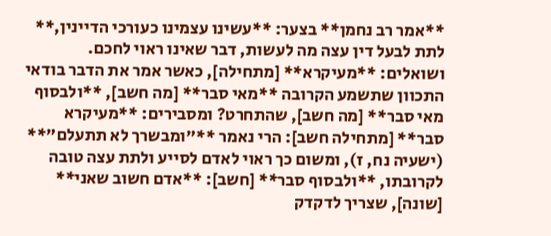**אמר רב נחמן** בצער: **עשינו עצמינו כעורכי הדיינין,** לתת לבעל דין עצה מה לעשות, דבר שאינו ראוי לחכם. ושואלים: **מעיקרא** [מתחילה], כאשר אמר את הדבר בודאי התכוון שתשמע הקרובה **מאי סבר** [מה חשב], **ולבסוף מאי סבר** [מה חשב], שהתחרט? ומסבירים: **מעיקרא סבר** [מתחילה חשב]: הרי נאמר **"ומבשרך לא תתעלם"** (ישעיה נח, ז), ומשום כך ראוי לאדם לסייע ולתת עצה טובה לקרובתו, **ולבסוף סבר** [חשב]: **אדם חשוב שאני** [שונה], שצריך לדקדק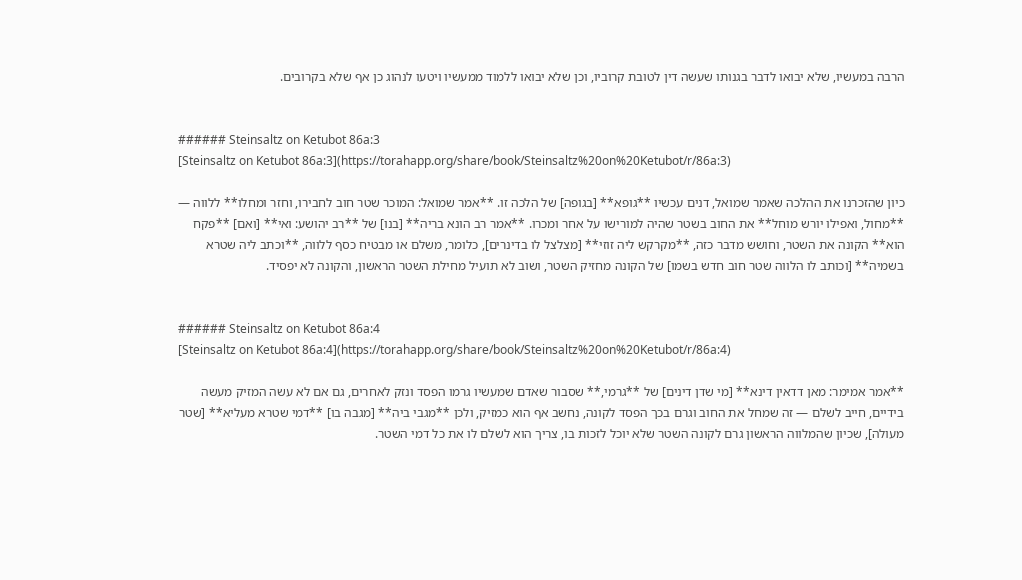הרבה במעשיו, שלא יבואו לדבר בגנותו שעשה דין לטובת קרוביו, וכן שלא יבואו ללמוד ממעשיו ויטעו לנהוג כן אף שלא בקרובים.


###### Steinsaltz on Ketubot 86a:3
[Steinsaltz on Ketubot 86a:3](https://torahapp.org/share/book/Steinsaltz%20on%20Ketubot/r/86a:3)

כיון שהזכרנו את ההלכה שאמר שמואל, דנים עכשיו **גופא** [בגופה] של הלכה זו. **אמר שמואל: המוכר שטר חוב לחבירו, וחזר ומחלו** ללווה — **מחול, ואפילו יורש מוחל** את החוב בשטר שהיה למורישו על אחר ומכרו. **אמר רב הונא בריה** [בנו] של **רב יהושע: ואי** [ואם] **פקח הוא** הקונה את השטר, וחושש מדבר כזה, **מקרקש ליה זוזי** [מצלצל לו בדינרים], כלומר, משלם או מבטיח כסף ללווה, **וכתב ליה שטרא בשמיה** [וכותב לו הלווה שטר חוב חדש בשמו] של הקונה מחזיק השטר, ושוב לא תועיל מחילת השטר הראשון, והקונה לא יפסיד.


###### Steinsaltz on Ketubot 86a:4
[Steinsaltz on Ketubot 86a:4](https://torahapp.org/share/book/Steinsaltz%20on%20Ketubot/r/86a:4)

**אמר אמימר: מאן דדאין דינא** [מי שדן דינים] של **גרמי,** שסבור שאדם שמעשיו גרמו הפסד ונזק לאחרים, גם אם לא עשה המזיק מעשה בידיים, חייב לשלם — זה שמחל את החוב וגרם בכך הפסד לקונה, נחשב אף הוא כמזיק, ולכן **מגבי ביה** [מגבה בו] **דמי שטרא מעליא** [שטר מעולה], שכיון שהמלווה הראשון גרם לקונה השטר שלא יוכל לזכות בו, צריך הוא לשלם לו את כל דמי השטר.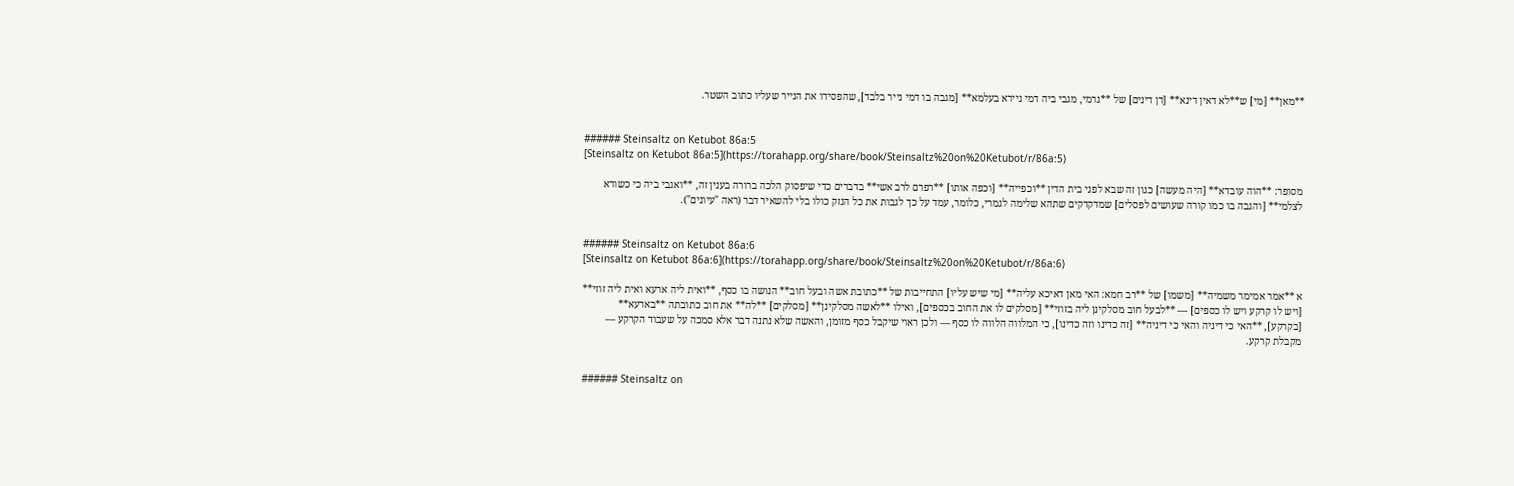**מאן** [מי] ש**לא דאין דינא** [דן דינים] של **גרמי, מגבי ביה דמי ניירא בעלמא** [מגבה בו דמי נייר בלבד], שהפסידו את הנייר שעליו כתוב השטר.


###### Steinsaltz on Ketubot 86a:5
[Steinsaltz on Ketubot 86a:5](https://torahapp.org/share/book/Steinsaltz%20on%20Ketubot/r/86a:5)

מסופר: **הוה עובדא** [היה מעשה] כגון זה שבא לפני בית הדין **וכפייה** [וכפה אותו] **רפרם לרב אשי** בדברים כדי שיפסוק הלכה ברורה בענין זה, **ואגבי ביה כי כשורא לצלמי** [והגבה בו כמו קורה שעושים לפסלים] שמדקדקים שתהא שלימה לגמרי, כלומר, עמד על כך לגבות את כל הנזק כולו בלי להשאיר דבר (ראה "עיונים").


###### Steinsaltz on Ketubot 86a:6
[Steinsaltz on Ketubot 86a:6](https://torahapp.org/share/book/Steinsaltz%20on%20Ketubot/r/86a:6)

א **אמר אמימר משמיה** [משמו] של **רב חמא: האי מאן דאיכא עליה** [מי שיש עליו] התחייבות של **כתובת אשה ובעל חוב** הנושה בו כסף, **ואית ליה ארעא ואית ליה זוזי** [ויש לו קרקע ויש לו כספים] — **לבעל חוב מסלקינן ליה בזוזי** [מסלקים לו את החוב בכספים], ואילו **לאשה מסלקינן** [מסלקים] **לה** את חוב כתובתה **בארעא** [בקרקע], **האי כי דיניה והאי כי דיניה** [זה כדינו וזה כדינו], כי המלווה הלווה לו כסף — ולכן ראוי שיקבל כסף מזומן, והאשה שלא נתנה דבר אלא סמכה על שעבוד הקרקע — מקבלת קרקע.


###### Steinsaltz on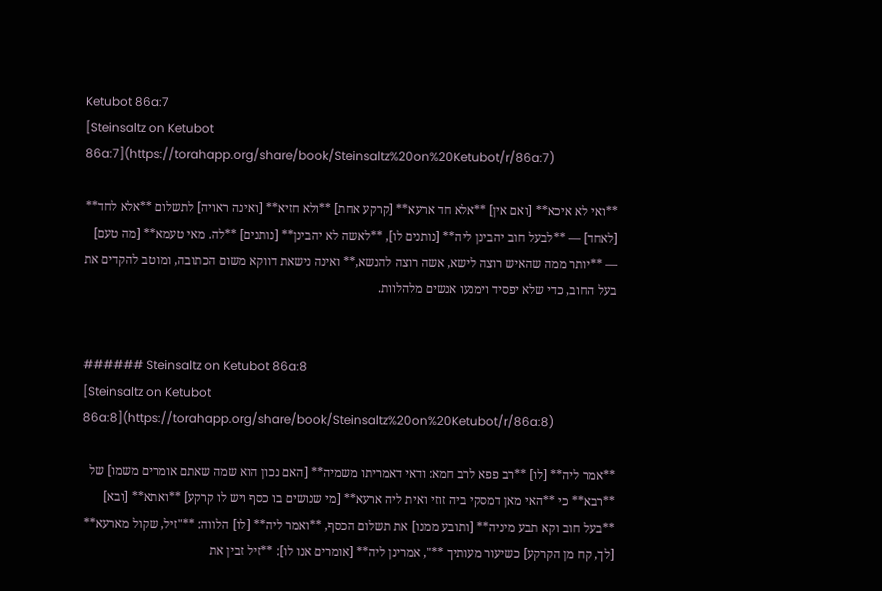Ketubot 86a:7
[Steinsaltz on Ketubot 86a:7](https://torahapp.org/share/book/Steinsaltz%20on%20Ketubot/r/86a:7)

**ואי לא איכא** [ואם אין] **אלא חד ארעא** [קרקע אחת] **ולא חזיא** [ואינה ראויה] לתשלום **אלא לחד** [לאחד] — **לבעל חוב יהבינן ליה** [נותנים לו], **לאשה לא יהבינן** [נותנים] **לה. מאי טעמא** [מה טעם] — **יותר ממה שהאיש רוצה לישא, אשה רוצה להנשא,** ואינה נישאת דווקא משום הכתובה, ומוטב להקדים את בעל החוב, כדי שלא יפסיד וימנעו אנשים מלהלוות.


###### Steinsaltz on Ketubot 86a:8
[Steinsaltz on Ketubot 86a:8](https://torahapp.org/share/book/Steinsaltz%20on%20Ketubot/r/86a:8)

**אמר ליה** [לו] **רב פפא לרב חמא: ודאי דאמריתו משמיה** [האם נכון הוא שמה שאתם אומרים משמו] של **רבא** כי **האי מאן דמסקי ביה זוזי ואית ליה ארעא** [מי שנושים בו כסף ויש לו קרקע] **ואתא** [ובא] **בעל חוב וקא תבע מיניה** [ותובע ממנו] את תשלום הכסף, **ואמר ליה** [לו] הלווה: **"זיל, שקול מארעא** [לך, קח מן הקרקע] כשיעור מעותיך **", אמרינן ליה** [אומרים אנו לו]: **זיל זבין את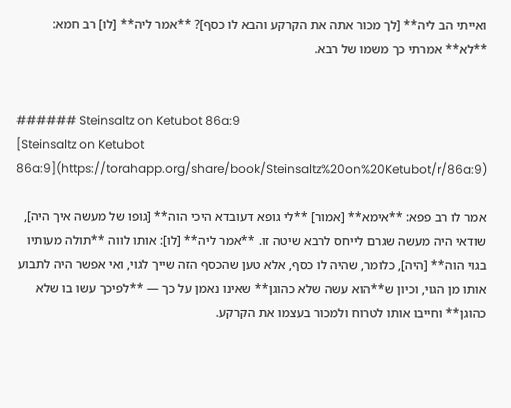ואייתי הב ליה** [לך מכור אתה את הקרקע והבא לו כסף]? **אמר ליה** [לו] רב חמא: **לא** אמרתי כך משמו של רבא.


###### Steinsaltz on Ketubot 86a:9
[Steinsaltz on Ketubot 86a:9](https://torahapp.org/share/book/Steinsaltz%20on%20Ketubot/r/86a:9)

אמר לו רב פפא: **אימא** [אמור] **לי גופא דעובדא היכי הוה** [גופו של מעשה איך היה], שודאי היה מעשה שגרם לייחס לרבא שיטה זו. **אמר ליה** [לו]: אותו לווה **תולה מעותיו בגוי הוה** [היה], כלומר, שהיה לו כסף, אלא טען שהכסף הזה שייך לגוי, ואי אפשר היה לתבוע אותו מן הגוי, וכיון ש**הוא עשה שלא כהוגן** שאינו נאמן על כך — **לפיכך עשו בו שלא כהוגן** וחייבו אותו לטרוח ולמכור בעצמו את הקרקע.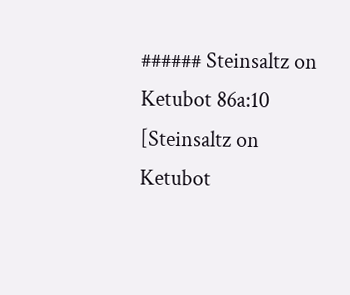###### Steinsaltz on Ketubot 86a:10
[Steinsaltz on Ketubot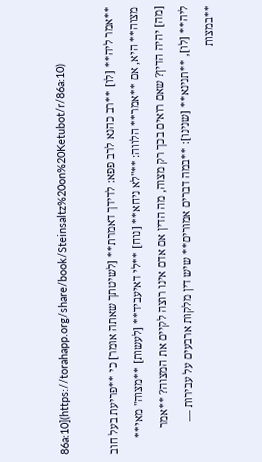86a:10](https://torahapp.org/share/book/Steinsaltz%20on%20Ketubot/r/86a:10)

**אמר ליה** [לו] **רב כהנא לרב פפא: לדידך דאמרת** [לשיטתך שאתה אומר] כי **פריעת בעל חוב מצוה** היא, אם **אמר** הלווה: **"לא ניחא** [נוח] **לי דאיעביד** [לעשות] **מצוה" מאי** [מה] יהיה הדין? שאם רואים בכך רק מצוה, מה הדין אם אדם אינו רוצה לקיים את המצוה? **אמר ליה** [לו], **תנינא** [שנינו]: **במה דברים אמורים** שיש דין מלקות ארבעים על עבירות — **במצות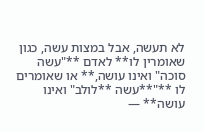לא תעשה, אבל במצות עשה, כגון שאומרין לו** לאדם **"עשה סוכה" ואינו עושה,** או שאומרים לו **"**עשה **לולב" ואינו עושה** —